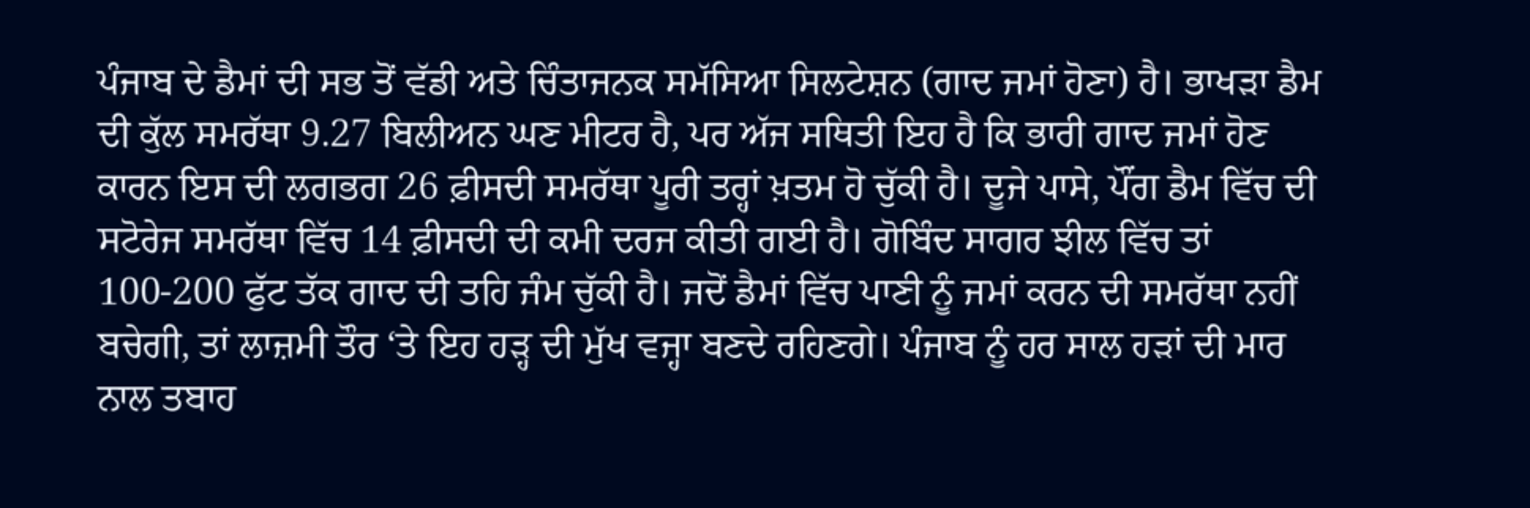ਪੰਜਾਬ ਦੇ ਡੈਮਾਂ ਦੀ ਸਭ ਤੋਂ ਵੱਡੀ ਅਤੇ ਚਿੰਤਾਜਨਕ ਸਮੱਸਿਆ ਸਿਲਟੇਸ਼ਨ (ਗਾਦ ਜਮਾਂ ਹੋਣਾ) ਹੈ। ਭਾਖੜਾ ਡੈਮ ਦੀ ਕੁੱਲ ਸਮਰੱਥਾ 9.27 ਬਿਲੀਅਨ ਘਣ ਮੀਟਰ ਹੈ, ਪਰ ਅੱਜ ਸਥਿਤੀ ਇਹ ਹੈ ਕਿ ਭਾਰੀ ਗਾਦ ਜਮਾਂ ਹੋਣ ਕਾਰਨ ਇਸ ਦੀ ਲਗਭਗ 26 ਫ਼ੀਸਦੀ ਸਮਰੱਥਾ ਪੂਰੀ ਤਰ੍ਹਾਂ ਖ਼ਤਮ ਹੋ ਚੁੱਕੀ ਹੈ। ਦੂਜੇ ਪਾਸੇ, ਪੌਂਗ ਡੈਮ ਵਿੱਚ ਦੀ ਸਟੋਰੇਜ ਸਮਰੱਥਾ ਵਿੱਚ 14 ਫ਼ੀਸਦੀ ਦੀ ਕਮੀ ਦਰਜ ਕੀਤੀ ਗਈ ਹੈ। ਗੋਬਿੰਦ ਸਾਗਰ ਝੀਲ ਵਿੱਚ ਤਾਂ 100-200 ਫੁੱਟ ਤੱਕ ਗਾਦ ਦੀ ਤਹਿ ਜੰਮ ਚੁੱਕੀ ਹੈ। ਜਦੋਂ ਡੈਮਾਂ ਵਿੱਚ ਪਾਣੀ ਨੂੰ ਜਮਾਂ ਕਰਨ ਦੀ ਸਮਰੱਥਾ ਨਹੀਂ ਬਚੇਗੀ, ਤਾਂ ਲਾਜ਼ਮੀ ਤੌਰ ‘ਤੇ ਇਹ ਹੜ੍ਹ ਦੀ ਮੁੱਖ ਵਜ੍ਹਾ ਬਣਦੇ ਰਹਿਣਗੇ। ਪੰਜਾਬ ਨੂੰ ਹਰ ਸਾਲ ਹੜਾਂ ਦੀ ਮਾਰ ਨਾਲ ਤਬਾਹ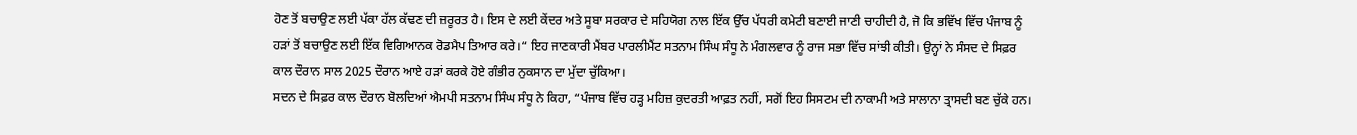ਹੋਣ ਤੋਂ ਬਚਾਉਣ ਲਈ ਪੱਕਾ ਹੱਲ ਕੱਢਣ ਦੀ ਜ਼ਰੂਰਤ ਹੈ। ਇਸ ਦੇ ਲਈ ਕੇਂਦਰ ਅਤੇ ਸੂਬਾ ਸਰਕਾਰ ਦੇ ਸਹਿਯੋਗ ਨਾਲ ਇੱਕ ਉੱਚ ਪੱਧਰੀ ਕਮੇਟੀ ਬਣਾਈ ਜਾਣੀ ਚਾਹੀਦੀ ਹੈ, ਜੋ ਕਿ ਭਵਿੱਖ ਵਿੱਚ ਪੰਜਾਬ ਨੂੰ ਹੜਾਂ ਤੋਂ ਬਚਾਉਣ ਲਈ ਇੱਕ ਵਿਗਿਆਨਕ ਰੋਡਮੈਪ ਤਿਆਰ ਕਰੇ।“ ਇਹ ਜਾਣਕਾਰੀ ਮੈਂਬਰ ਪਾਰਲੀਮੈਂਟ ਸਤਨਾਮ ਸਿੰਘ ਸੰਧੂ ਨੇ ਮੰਗਲਵਾਰ ਨੂੰ ਰਾਜ ਸਭਾ ਵਿੱਚ ਸਾਂਝੀ ਕੀਤੀ। ਉਨ੍ਹਾਂ ਨੇ ਸੰਸਦ ਦੇ ਸਿਫ਼ਰ ਕਾਲ ਦੌਰਾਨ ਸਾਲ 2025 ਦੌਰਾਨ ਆਏ ਹੜਾਂ ਕਰਕੇ ਹੋਏ ਗੰਭੀਰ ਨੁਕਸਾਨ ਦਾ ਮੁੱਦਾ ਚੁੱਕਿਆ।
ਸਦਨ ਦੇ ਸਿਫ਼ਰ ਕਾਲ ਦੌਰਾਨ ਬੋਲਦਿਆਂ ਐਮਪੀ ਸਤਨਾਮ ਸਿੰਘ ਸੰਧੂ ਨੇ ਕਿਹਾ, “ਪੰਜਾਬ ਵਿੱਚ ਹੜ੍ਹ ਮਹਿਜ਼ ਕੁਦਰਤੀ ਆਫ਼ਤ ਨਹੀਂ, ਸਗੋਂ ਇਹ ਸਿਸਟਮ ਦੀ ਨਾਕਾਮੀ ਅਤੇ ਸਾਲਾਨਾ ਤ੍ਰਾਸਦੀ ਬਣ ਚੁੱਕੇ ਹਨ।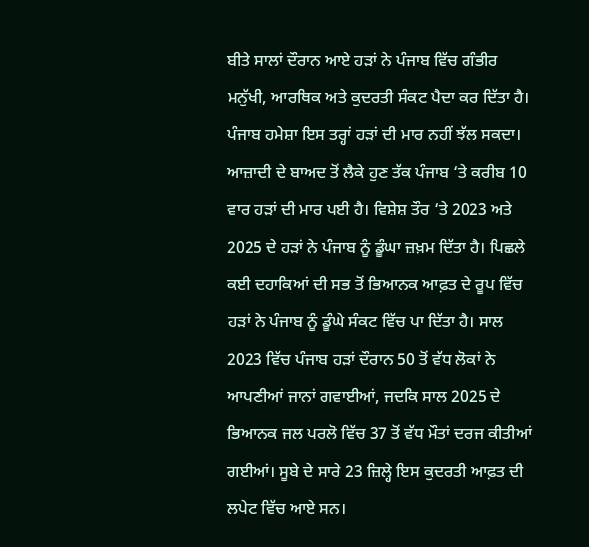ਬੀਤੇ ਸਾਲਾਂ ਦੌਰਾਨ ਆਏ ਹੜਾਂ ਨੇ ਪੰਜਾਬ ਵਿੱਚ ਗੰਭੀਰ ਮਨੁੱਖੀ, ਆਰਥਿਕ ਅਤੇ ਕੁਦਰਤੀ ਸੰਕਟ ਪੈਦਾ ਕਰ ਦਿੱਤਾ ਹੈ। ਪੰਜਾਬ ਹਮੇਸ਼ਾ ਇਸ ਤਰ੍ਹਾਂ ਹੜਾਂ ਦੀ ਮਾਰ ਨਹੀਂ ਝੱਲ ਸਕਦਾ। ਆਜ਼ਾਦੀ ਦੇ ਬਾਅਦ ਤੋਂ ਲੈਕੇ ਹੁਣ ਤੱਕ ਪੰਜਾਬ ‘ਤੇ ਕਰੀਬ 10 ਵਾਰ ਹੜਾਂ ਦੀ ਮਾਰ ਪਈ ਹੈ। ਵਿਸ਼ੇਸ਼ ਤੌਰ ‘ਤੇ 2023 ਅਤੇ 2025 ਦੇ ਹੜਾਂ ਨੇ ਪੰਜਾਬ ਨੂੰ ਡੂੰਘਾ ਜ਼ਖ਼ਮ ਦਿੱਤਾ ਹੈ। ਪਿਛਲੇ ਕਈ ਦਹਾਕਿਆਂ ਦੀ ਸਭ ਤੋਂ ਭਿਆਨਕ ਆਫ਼ਤ ਦੇ ਰੂਪ ਵਿੱਚ ਹੜਾਂ ਨੇ ਪੰਜਾਬ ਨੂੰ ਡੂੰਘੇ ਸੰਕਟ ਵਿੱਚ ਪਾ ਦਿੱਤਾ ਹੈ। ਸਾਲ 2023 ਵਿੱਚ ਪੰਜਾਬ ਹੜਾਂ ਦੌਰਾਨ 50 ਤੋਂ ਵੱਧ ਲੋਕਾਂ ਨੇ ਆਪਣੀਆਂ ਜਾਨਾਂ ਗਵਾਈਆਂ, ਜਦਕਿ ਸਾਲ 2025 ਦੇ ਭਿਆਨਕ ਜਲ ਪਰਲੋ ਵਿੱਚ 37 ਤੋਂ ਵੱਧ ਮੌਤਾਂ ਦਰਜ ਕੀਤੀਆਂ ਗਈਆਂ। ਸੂਬੇ ਦੇ ਸਾਰੇ 23 ਜ਼ਿਲ੍ਹੇ ਇਸ ਕੁਦਰਤੀ ਆਫ਼ਤ ਦੀ ਲਪੇਟ ਵਿੱਚ ਆਏ ਸਨ।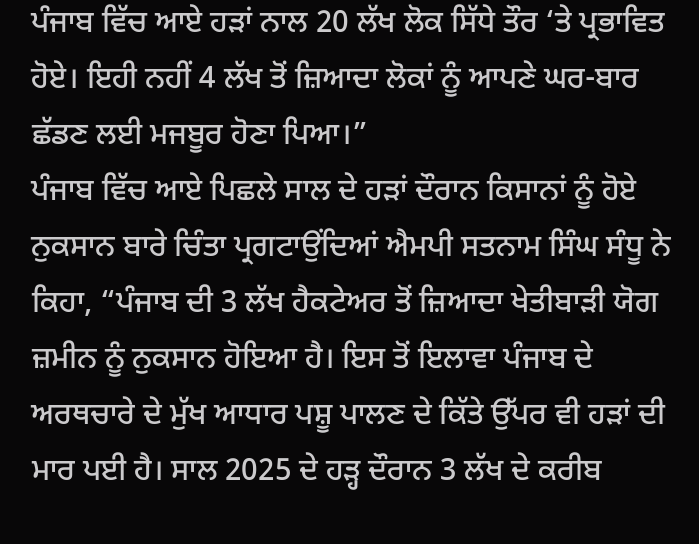ਪੰਜਾਬ ਵਿੱਚ ਆਏ ਹੜਾਂ ਨਾਲ 20 ਲੱਖ ਲੋਕ ਸਿੱਧੇ ਤੌਰ ‘ਤੇ ਪ੍ਰਭਾਵਿਤ ਹੋਏ। ਇਹੀ ਨਹੀਂ 4 ਲੱਖ ਤੋਂ ਜ਼ਿਆਦਾ ਲੋਕਾਂ ਨੂੰ ਆਪਣੇ ਘਰ-ਬਾਰ ਛੱਡਣ ਲਈ ਮਜਬੂਰ ਹੋਣਾ ਪਿਆ।”
ਪੰਜਾਬ ਵਿੱਚ ਆਏ ਪਿਛਲੇ ਸਾਲ ਦੇ ਹੜਾਂ ਦੌਰਾਨ ਕਿਸਾਨਾਂ ਨੂੰ ਹੋਏ ਨੁਕਸਾਨ ਬਾਰੇ ਚਿੰਤਾ ਪ੍ਰਗਟਾਉਂਦਿਆਂ ਐਮਪੀ ਸਤਨਾਮ ਸਿੰਘ ਸੰਧੂ ਨੇ ਕਿਹਾ, “ਪੰਜਾਬ ਦੀ 3 ਲੱਖ ਹੈਕਟੇਅਰ ਤੋਂ ਜ਼ਿਆਦਾ ਖੇਤੀਬਾੜੀ ਯੋਗ ਜ਼ਮੀਨ ਨੂੰ ਨੁਕਸਾਨ ਹੋਇਆ ਹੈ। ਇਸ ਤੋਂ ਇਲਾਵਾ ਪੰਜਾਬ ਦੇ ਅਰਥਚਾਰੇ ਦੇ ਮੁੱਖ ਆਧਾਰ ਪਸ਼ੂ ਪਾਲਣ ਦੇ ਕਿੱਤੇ ਉੱਪਰ ਵੀ ਹੜਾਂ ਦੀ ਮਾਰ ਪਈ ਹੈ। ਸਾਲ 2025 ਦੇ ਹੜ੍ਹ ਦੌਰਾਨ 3 ਲੱਖ ਦੇ ਕਰੀਬ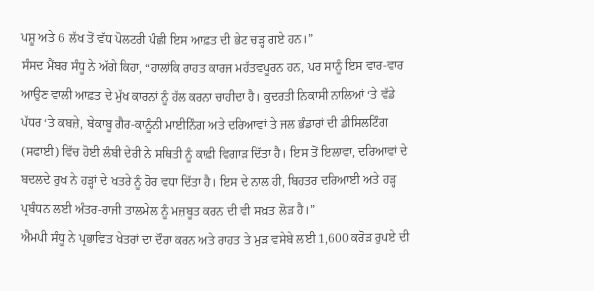ਪਸ਼ੂ ਅਤੇ 6 ਲੱਖ ਤੋਂ ਵੱਧ ਪੋਲਟਰੀ ਪੰਛੀ ਇਸ ਆਫ਼ਤ ਦੀ ਭੇਟ ਚੜ੍ਹ ਗਏ ਹਨ।”
ਸੰਸਦ ਮੈਂਬਰ ਸੰਧੂ ਨੇ ਅੱਗੇ ਕਿਹਾ, “ਹਾਲਾਂਕਿ ਰਾਹਤ ਕਾਰਜ ਮਹੱਤਵਪੂਰਨ ਹਨ, ਪਰ ਸਾਨੂੰ ਇਸ ਵਾਰ-ਵਾਰ ਆਉਣ ਵਾਲੀ ਆਫ਼ਤ ਦੇ ਮੁੱਖ ਕਾਰਨਾਂ ਨੂੰ ਹੱਲ ਕਰਨਾ ਚਾਹੀਦਾ ਹੈ। ਕੁਦਰਤੀ ਨਿਕਾਸੀ ਨਾਲਿਆਂ ‘ਤੇ ਵੱਡੇ ਪੱਧਰ ‘ਤੇ ਕਬਜ਼ੇ, ਬੇਕਾਬੂ ਗੈਰ-ਕਾਨੂੰਨੀ ਮਾਈਨਿੰਗ ਅਤੇ ਦਰਿਆਵਾਂ ਤੇ ਜਲ ਭੰਡਾਰਾਂ ਦੀ ਡੀਸਿਲਟਿੰਗ (ਸਫਾਈ) ਵਿੱਚ ਹੋਈ ਲੰਬੀ ਦੇਰੀ ਨੇ ਸਥਿਤੀ ਨੂੰ ਕਾਫ਼ੀ ਵਿਗਾੜ ਦਿੱਤਾ ਹੈ। ਇਸ ਤੋਂ ਇਲਾਵਾ, ਦਰਿਆਵਾਂ ਦੇ ਬਦਲਦੇ ਰੁਖ ਨੇ ਹੜ੍ਹਾਂ ਦੇ ਖਤਰੇ ਨੂੰ ਹੋਰ ਵਧਾ ਦਿੱਤਾ ਹੈ। ਇਸ ਦੇ ਨਾਲ ਹੀ, ਬਿਹਤਰ ਦਰਿਆਈ ਅਤੇ ਹੜ੍ਹ ਪ੍ਰਬੰਧਨ ਲਈ ਅੰਤਰ-ਰਾਜੀ ਤਾਲਮੇਲ ਨੂੰ ਮਜ਼ਬੂਤ ਕਰਨ ਦੀ ਵੀ ਸਖ਼ਤ ਲੋੜ ਹੈ।”
ਐਮਪੀ ਸੰਧੂ ਨੇ ਪ੍ਰਭਾਵਿਤ ਖੇਤਰਾਂ ਦਾ ਦੌਰਾ ਕਰਨ ਅਤੇ ਰਾਹਤ ਤੇ ਮੁੜ ਵਸੇਬੇ ਲਈ 1,600 ਕਰੋੜ ਰੁਪਏ ਦੀ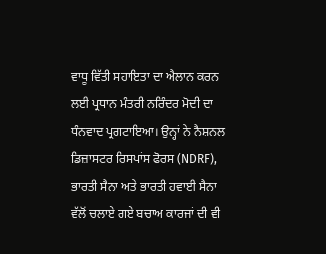ਵਾਧੂ ਵਿੱਤੀ ਸਹਾਇਤਾ ਦਾ ਐਲਾਨ ਕਰਨ ਲਈ ਪ੍ਰਧਾਨ ਮੰਤਰੀ ਨਰਿੰਦਰ ਮੋਦੀ ਦਾ ਧੰਨਵਾਦ ਪ੍ਰਗਟਾਇਆ। ਉਨ੍ਹਾਂ ਨੇ ਨੈਸ਼ਨਲ ਡਿਜ਼ਾਸਟਰ ਰਿਸਪਾਂਸ ਫੋਰਸ (NDRF), ਭਾਰਤੀ ਸੈਨਾ ਅਤੇ ਭਾਰਤੀ ਹਵਾਈ ਸੈਨਾ ਵੱਲੋਂ ਚਲਾਏ ਗਏ ਬਚਾਅ ਕਾਰਜਾਂ ਦੀ ਵੀ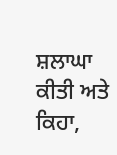ਸ਼ਲਾਘਾ ਕੀਤੀ ਅਤੇ ਕਿਹਾ,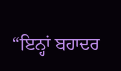“ਇਨ੍ਹਾਂ ਬਹਾਦਰ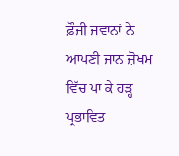ਫ਼ੌਜੀ ਜਵਾਨਾਂ ਨੇ ਆਪਣੀ ਜਾਨ ਜ਼ੋਖਮ ਵਿੱਚ ਪਾ ਕੇ ਹੜ੍ਹ ਪ੍ਰਭਾਵਿਤ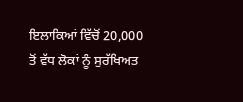ਇਲਾਕਿਆਂ ਵਿੱਚੋਂ 20,000 ਤੋਂ ਵੱਧ ਲੋਕਾਂ ਨੂੰ ਸੁਰੱਖਿਅਤ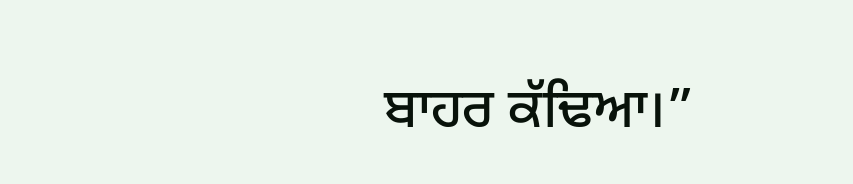ਬਾਹਰ ਕੱਢਿਆ।”